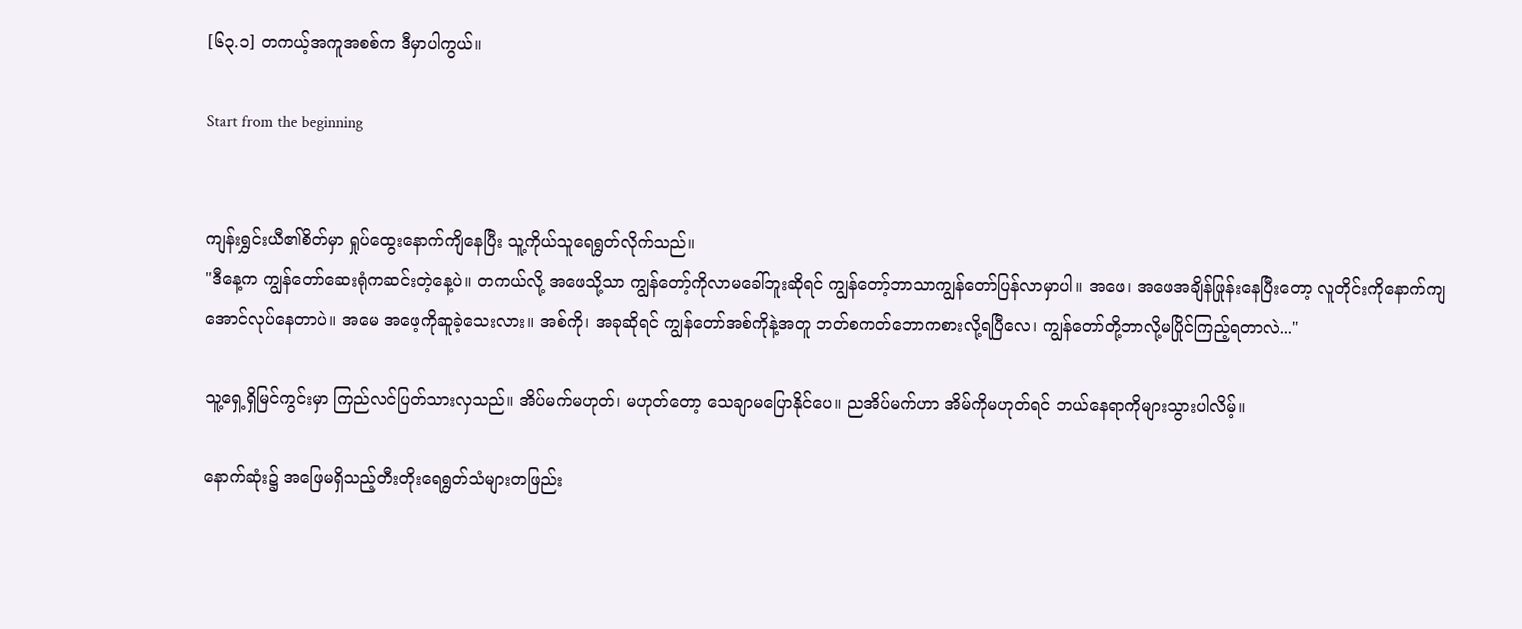[၆၃.၁] တကယ့်အကူအစစ်က ဒီမှာပါကွယ်။

Start from the beginning


ကျန်းရွှင်းယီ၏စိတ်မှာ ရှုပ်ထွေးနောက်ကျိနေပြီး သူ့ကိုယ်သူရေရွတ်လိုက်သည်။
"ဒီနေ့က ကျွန်တော်ဆေးရုံကဆင်းတဲ့နေ့ပဲ။ တကယ်လို့ အဖေသို့သာ ကျွန်တော့်ကိုလာမခေါ်ဘူးဆိုရင် ကျွန်တော့်ဘာသာကျွန်တော်ပြန်လာမှာပါ။ အဖေ၊ အဖေအချိန်ဖြုန်းနေပြီးတော့ လူတိုင်းကိုနောက်ကျအောင်လုပ်နေတာပဲ။ အမေ အဖေ့ကိုဆူခဲ့သေးလား။ အစ်ကို၊ အခုဆိုရင် ကျွန်တော်အစ်ကိုနဲ့အတူ ဘတ်စကတ်ဘောကစားလို့ရပြီလေ၊ ကျွန်တော်တို့ဘာလို့မပြိုင်ကြည့်ရတာလဲ..."

သူ့ရှေ့ရှိမြင်ကွင်းမှာ ကြည်လင်ပြတ်သားလှသည်။ အိပ်မက်မဟုတ်၊ မဟုတ်တော့ သေချာမပြောနိုင်ပေ။ ညအိပ်မက်ဟာ အိမ်ကိုမဟုတ်ရင် ဘယ်နေရာကိုများသွားပါလိမ့်။

နောက်ဆုံး၌ အဖြေမရှိသည့်တီးတိုးရေရွတ်သံများတဖြည်း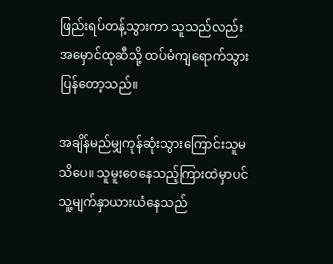ဖြည်းရပ်တန့်သွားကာ သူသည်လည်း အမှောင်ထုဆီသို့ ထပ်မံကျရောက်သွားပြန်တော့သည်။

အချိန်မည်မျှကုန်ဆုံးသွားကြောင်းသူမသိပေ။ သူမူးဝေနေသည့်ကြားထဲမှာပင် သူ့မျက်နှာယားယံနေသည်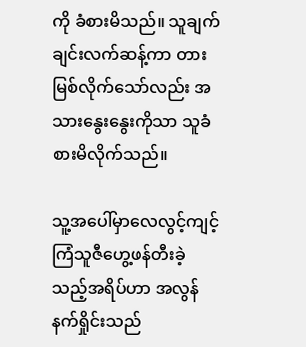ကို ခံစားမိသည်။ သူချက်ချင်းလက်ဆန့်ကာ တားမြစ်လိုက်သော်လည်း အသားနွေးနွေးကိုသာ သူခံစားမိလိုက်သည်။

သူ့အပေါ်မှာလေလွင့်ကျင့်ကြံသူဇီဟွေ့ဖန်တီးခဲ့သည့်အရိပ်ဟာ အလွန်နက်ရှိုင်းသည်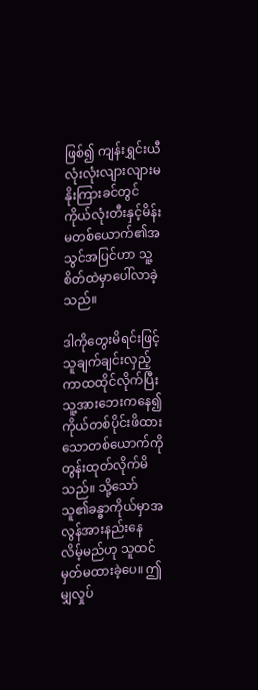ဖြစ်၍ ကျန်းရွှင်းယီလုံးလုံးလျားလျားမနိုးကြားခင်တွင် ကိုယ်လုံးတီးနှင့်မိန်းမတစ်ယောက်၏အသွင်အပြင်ဟာ သူ့စိတ်ထဲမှာပေါ်လာခဲ့သည်။

ဒါကိုတွေးမိရင်းဖြင့် သူချက်ချင်းလှည့်ကာထထိုင်လိုက်ပြီး သူ့အားဘေးကနေ၍ကိုယ်တစ်ပိုင်းဖိထားသောတစ်ယောက်ကို တွန်းထုတ်လိုက်မိသည်။ သို့သော် သူ၏ခန္ဓာကိုယ်မှာအလွန်အားနည်းနေလိမ့်မည်ဟု သူထင်မှတ်မထားခဲ့ပေ။ ဤမျှလှုပ်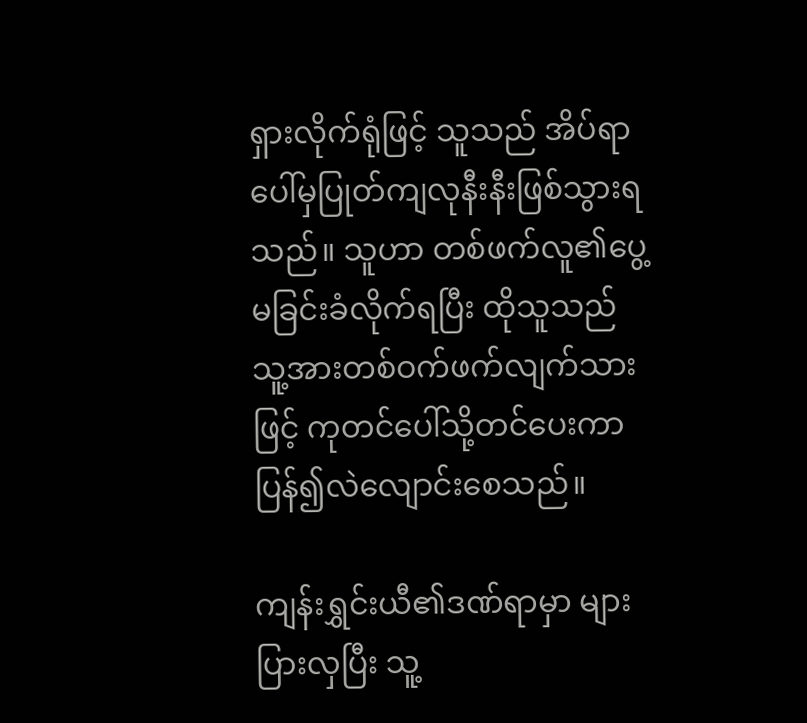ရှားလိုက်ရုံဖြင့် သူသည် အိပ်ရာပေါ်မှပြုတ်ကျလုနီးနီးဖြစ်သွားရသည်။ သူဟာ တစ်ဖက်လူ၏ပွေ့မခြင်းခံလိုက်ရပြီး ထိုသူသည် သူ့အားတစ်ဝက်ဖက်လျက်သားဖြင့် ကုတင်ပေါ်သို့တင်ပေးကာ ပြန်၍လဲလျောင်းစေသည်။

ကျန်းရွှင်းယီ၏ဒဏ်ရာမှာ များပြားလှပြီး သူ့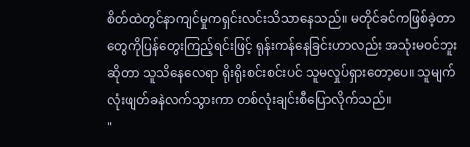စိတ်ထဲတွင်နာကျင်မှုကရှင်းလင်းသိသာနေသည်။ မတိုင်ခင်ကဖြစ်ခဲ့တာတွေကိုပြန်တွေးကြည့်ရင်းဖြင့် ရုန်းကန်နေခြင်းဟာလည်း အသုံးမဝင်ဘူးဆိုတာ သူသိနေလေရာ ရိုးရိုးစင်းစင်းပင် သူမလှုပ်ရှားတော့ပေ။ သူမျက်လုံးဖျတ်ခနဲလက်သွားကာ တစ်လုံးချင်းစီပြောလိုက်သည်။
"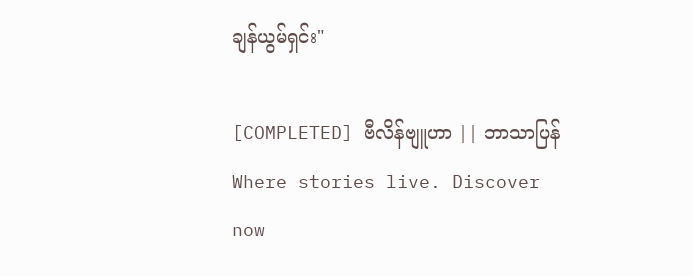ချန်ယွမ်ရှင်း"

[COMPLETED] ဗီလိန်ဗျူဟာ || ဘာသာပြန်Where stories live. Discover now